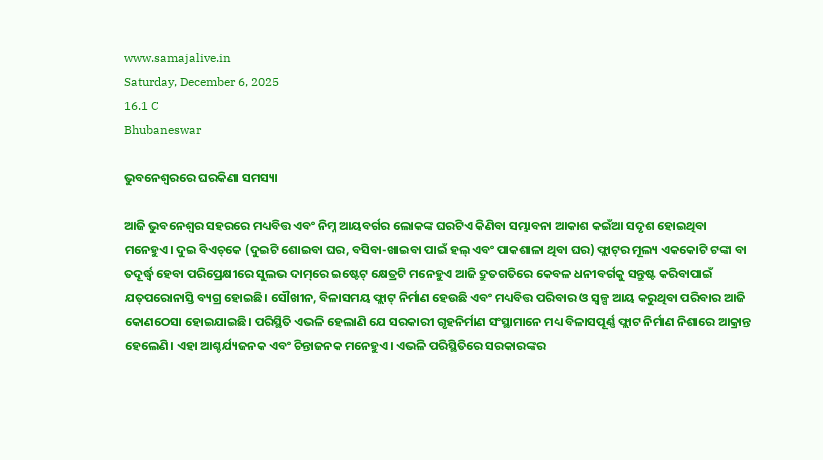www.samajalive.in
Saturday, December 6, 2025
16.1 C
Bhubaneswar

ଭୁବନେଶ୍ବରରେ ଘରକିଣା ସମସ୍ୟା

ଆଜି ଭୁବନେଶ୍ବର ସହରରେ ମଧ୍ୟବିତ୍ତ ଏବଂ ନିମ୍ନ ଆୟବର୍ଗର ଲୋକଙ୍କ ଘରଟିଏ କିଣିବା ସମ୍ଭାବନା ଆକାଶ କଇଁଆ ସଦୃଶ ହୋଇଥିବା ମନେହୁଏ। ଦୁଇ ବିଏଚ୍‌କେ (ଦୁଇଟି ଶୋଇବା ଘର, ବସିବା-ଖାଇବା ପାଇଁ ହଲ୍‌ ଏବଂ ପାକଶାଳା ଥିବା ଘର) ଫ୍ଲାଟ୍‌ର ମୂଲ୍ୟ ଏକକୋଟି ଟଙ୍କା ବା ତଦୂର୍ଦ୍ଧ୍ବ ହେବା ପରିପ୍ରେକ୍ଷୀରେ ସୁଲଭ ଦାମ୍‌ରେ ଇଷ୍ଟେଟ୍‌ କ୍ଷେତ୍ରଟି ମନେହୁଏ ଆଜି ଦ୍ରୁତଗତିରେ କେବଳ ଧନୀବର୍ଗକୁ ସନ୍ତୁଷ୍ଟ କରିବାପାଇଁ ଯତ୍‌ପରୋନାସ୍ତି ବ୍ୟଗ୍ର ହୋଇଛି। ସୌଖୀନ, ବିଳାସମୟ ଫ୍ଲାଟ୍ ନିର୍ମାଣ ହେଉଛି ଏବଂ ମଧ୍ୟବିତ୍ତ ପରିବାର ଓ ସ୍ବଳ୍ପ ଆୟ କରୁଥିବା ପରିବାର ଆଜି କୋଣଠେସା ହୋଇଯାଇଛି। ପରିସ୍ଥିତି ଏଭଳି ହେଲାଣି ଯେ ସରକାରୀ ଗୃହନିର୍ମାଣ ସଂସ୍ଥାମାନେ ମଧ୍ୟ ବିଳାସପୂର୍ଣ୍ଣ ଫ୍ଲାଟ ନିର୍ମାଣ ନିଶାରେ ଆକ୍ରାନ୍ତ ହେଲେଣି। ଏହା ଆଶ୍ଚର୍ଯ୍ୟଜନକ ଏବଂ ଚିନ୍ତାଜନକ ମନେହୁଏ। ଏଭଳି ପରିସ୍ଥିତିରେ ସରକାରଙ୍କର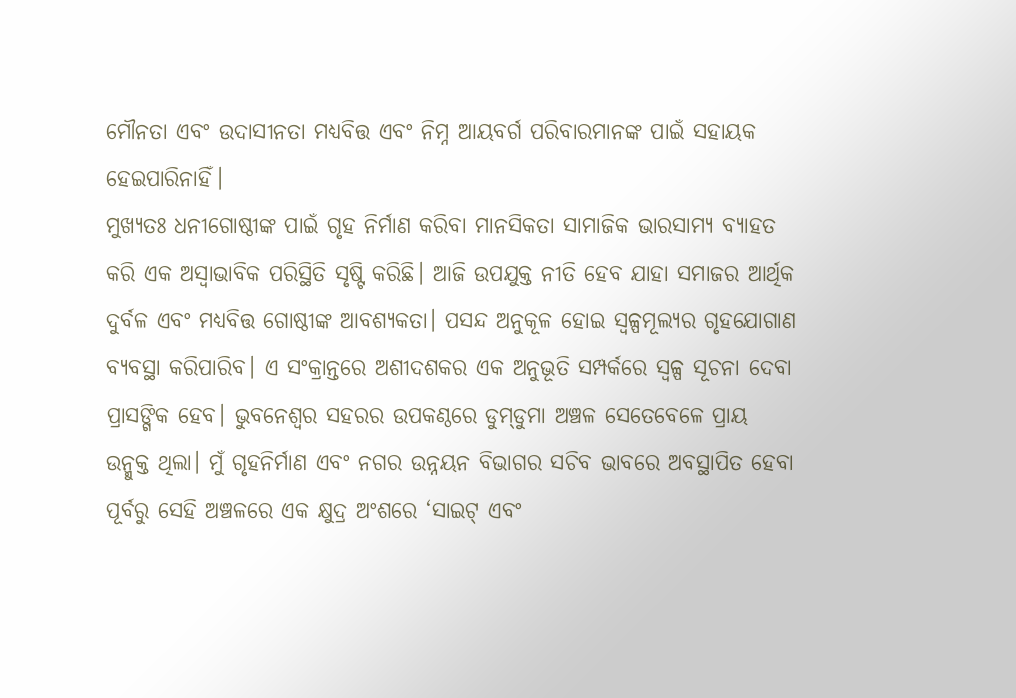ମୌନତା ଏବଂ ଉଦାସୀନତା ମଧ୍ୟବିତ୍ତ ଏବଂ ନିମ୍ନ ଆୟବର୍ଗ ପରିବାରମାନଙ୍କ ପାଇଁ ସହାୟକ ହେଇପାରିନାହିଁ।
ମୁଖ୍ୟତଃ ଧନୀଗୋଷ୍ଠୀଙ୍କ ପାଇଁ ଗୃହ ନିର୍ମାଣ କରିବା ମାନସିକତା ସାମାଜିକ ଭାରସାମ୍ୟ ବ୍ୟାହତ କରି ଏକ ଅସ୍ବାଭାବିକ ପରିସ୍ଥିତି ସୃଷ୍ଟି କରିଛି। ଆଜି ଉପଯୁକ୍ତ ନୀତି ହେବ ଯାହା ସମାଜର ଆର୍ଥିକ ଦୁର୍ବଳ ଏବଂ ମଧ୍ୟବିତ୍ତ ଗୋଷ୍ଠୀଙ୍କ ଆବଶ୍ୟକତା। ପସନ୍ଦ ଅନୁକୂଳ ହୋଇ ସ୍ବଳ୍ପମୂଲ୍ୟର ଗୃହଯୋଗାଣ ବ୍ୟବସ୍ଥା କରିପାରିବ। ଏ ସଂକ୍ରାନ୍ତରେ ଅଶୀଦଶକର ଏକ ଅନୁଭୂତି ସମ୍ପର୍କରେ ସ୍ବଳ୍ପ ସୂଚନା ଦେବା ପ୍ରାସଙ୍ଗିକ ହେବ। ଭୁବନେଶ୍ବର ସହରର ଉପକଣ୍ଠରେ ଡୁମ୍‌ଡୁମା ଅଞ୍ଚଳ ସେତେବେଳେ ପ୍ରାୟ ଉନ୍ମୁକ୍ତ ଥିଲା। ମୁଁ ଗୃହନିର୍ମାଣ ଏବଂ ନଗର ଉନ୍ନୟନ ବିଭାଗର ସଚିବ ଭାବରେ ଅବସ୍ଥାପିତ ହେବା ପୂର୍ବରୁ ସେହି ଅଞ୍ଚଳରେ ଏକ କ୍ଷୁଦ୍ର ଅଂଶରେ ‘ସାଇଟ୍‌ ଏବଂ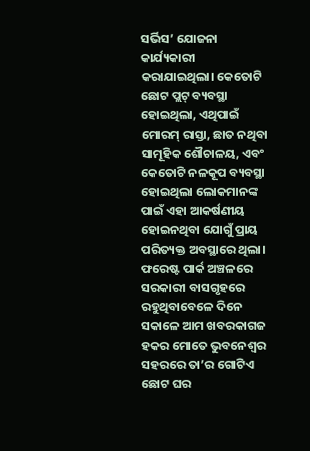ସର୍ଭିସ’ ଯୋଜନା କାର୍ଯ୍ୟକାରୀ କରାଯାଇଥିଲା। କେତୋଟି ଛୋଟ ପ୍ଲଟ୍‌ ବ୍ୟବସ୍ଥା ହୋଇଥିଲା, ଏଥିପାଇଁ ମୋରମ୍‌ ରାସ୍ତା, ଛାତ ନଥିବା ସାମୂହିକ ଶୌଚାଳୟ, ଏବଂ କେତୋଟି ନଳକୂପ ବ୍ୟବସ୍ଥା ହୋଇଥିଲା ଲୋକମାନଙ୍କ ପାଇଁ ଏହା ଆକର୍ଷଣୀୟ ହୋଇନଥିବା ଯୋଗୁଁ ପ୍ରାୟ ପରିତ୍ୟକ୍ତ ଅବସ୍ଥାରେ ଥିଲା। ଫରେଷ୍ଟ ପାର୍କ ଅଞ୍ଚଳରେ ସରକାରୀ ବାସଗୃହରେ ରହୁଥିବାବେଳେ ଦିନେ ସକାଳେ ଆମ ଖବରକାଗଜ ହକର ମୋତେ ଭୁବନେଶ୍ବର ସହରରେ ତା’ର ଗୋଟିଏ ଛୋଟ ଘର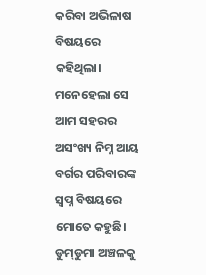କରିବା ଅଭିଳାଷ ବିଷୟରେ କହିଥିଲା। ମନେହେଲା ସେ ଆମ ସହରର ଅସଂଖ୍ୟ ନିମ୍ନ ଆୟ ବର୍ଗର ପରିବାରଙ୍କ ସ୍ବପ୍ନ ବିଷୟରେ ମୋତେ କହୁଛି। ଡୁମ୍‌ଡୁମା ଅଞ୍ଚଳକୁ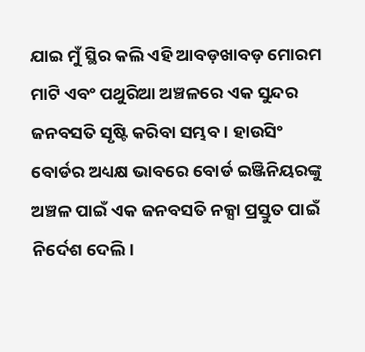ଯାଇ ମୁଁ ସ୍ଥିର କଲି ଏହି ଆବଡ଼ଖାବଡ଼ ମୋରମ ମାଟି ଏବଂ ପଥୁରିଆ ଅଞ୍ଚଳରେ ଏକ ସୁନ୍ଦର ଜନବସତି ସୃଷ୍ଟି କରିବା ସମ୍ଭବ। ହାଉସିଂ ବୋର୍ଡର ଅଧ୍ୟକ୍ଷ ଭାବରେ ବୋର୍ଡ ଇଞ୍ଜିନିୟରଙ୍କୁ ଅଞ୍ଚଳ ପାଇଁ ଏକ ଜନବସତି ନକ୍ସା ପ୍ରସ୍ତୁତ ପାଇଁ ନିର୍ଦେଶ ଦେଲି।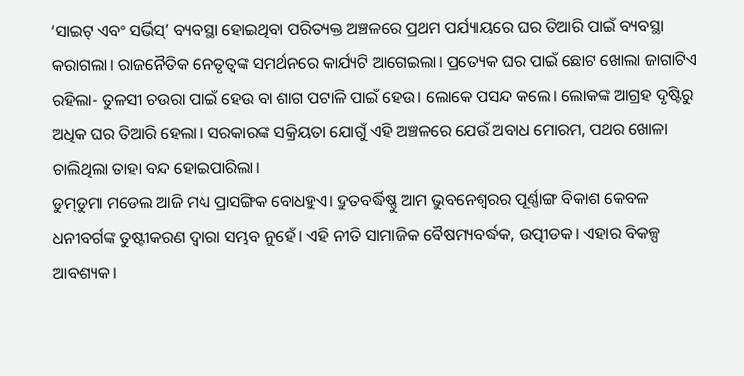‘ସାଇଟ୍‌ ଏବଂ ସର୍ଭିସ୍‌’ ବ୍ୟବସ୍ଥା ହୋଇଥିବା ପରିତ୍ୟକ୍ତ ଅଞ୍ଚଳରେ ପ୍ରଥମ ପର୍ଯ୍ୟାୟରେ ଘର ତିଆରି ପାଇଁ ବ୍ୟବସ୍ଥା କରାଗଲା। ରାଜନୈତିକ ନେତୃତ୍ବଙ୍କ ସମର୍ଥନରେ କାର୍ଯ୍ୟଟି ଆଗେଇଲା। ପ୍ରତ୍ୟେକ ଘର ପାଇଁ ଛୋଟ ଖୋଲା ଜାଗାଟିଏ ରହିଲା- ତୁଳସୀ ଚଉରା ପାଇଁ ହେଉ ବା ଶାଗ ପଟାଳି ପାଇଁ ହେଉ। ଲୋକେ ପସନ୍ଦ କଲେ। ଲୋକଙ୍କ ଆଗ୍ରହ ଦୃଷ୍ଟିରୁ ଅଧିକ ଘର ତିଆରି ହେଲା। ସରକାରଙ୍କ ସକ୍ରିୟତା ଯୋଗୁଁ ଏହି ଅଞ୍ଚଳରେ ଯେଉଁ ଅବାଧ ମୋରମ, ପଥର ଖୋଳା ଚାଲିଥିଲା ତାହା ବନ୍ଦ ହୋଇପାରିଲା।
ଡୁମ୍‌ଡୁମା ମଡେଲ ଆଜି ମଧ୍ୟ ପ୍ରାସଙ୍ଗିକ ବୋଧହୁଏ। ଦ୍ରୁତବର୍ଦ୍ଧିଷ୍ଣୁ ଆମ ଭୁବନେଶ୍ବରର ପୂର୍ଣ୍ଣାଙ୍ଗ ବିକାଶ କେବଳ ଧନୀବର୍ଗଙ୍କ ତୁଷ୍ଟୀକରଣ ଦ୍ବାରା ସମ୍ଭବ ନୁହେଁ। ଏହି ନୀତି ସାମାଜିକ ବୈଷମ୍ୟବର୍ଦ୍ଧକ, ଉତ୍ପୀଡକ। ଏହାର ବିକଳ୍ପ ଆବଶ୍ୟକ।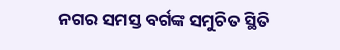ନଗର ସମସ୍ତ ବର୍ଗଙ୍କ ସମୁଚିତ ସ୍ଥିତି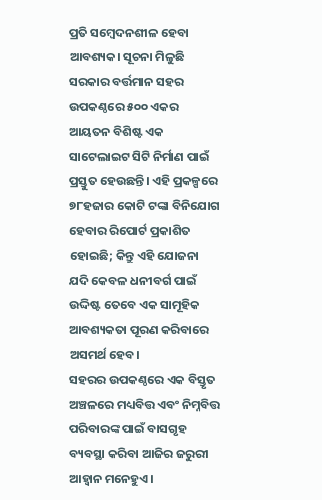ପ୍ରତି ସମ୍ବେଦନଶୀଳ ହେବା ଆବଶ୍ୟକ। ସୂଚନା ମିଳୁଛି ସରକାର ବର୍ତ୍ତମାନ ସହର ଉପକଣ୍ଠରେ ୫୦୦ ଏକର ଆୟତନ ବିଶିଷ୍ଟ ଏକ ସାଟେଲାଇଟ ସିଟି ନିର୍ମାଣ ପାଇଁ ପ୍ରସ୍ତୁତ ହେଉଛନ୍ତି। ଏହି ପ୍ରକଳ୍ପରେ ୭୮ହଜାର କୋଟି ଟଙ୍କା ବିନିଯୋଗ ହେବାର ରିପୋର୍ଟ ପ୍ରକାଶିତ ହୋଇଛି; କିନ୍ତୁ ଏହି ଯୋଜନା ଯଦି କେବଳ ଧନୀବର୍ଗ ପାଇଁ ଉଦ୍ଦିଷ୍ଟ ତେବେ ଏକ ସାମୂହିକ ଆବଶ୍ୟକତା ପୂରଣ କରିବାରେ ଅସମର୍ଥ ହେବ।
ସହରର ଉପକଣ୍ଠରେ ଏକ ବିସ୍ତୃତ ଅଞ୍ଚଳରେ ମଧ୍ୟବିତ୍ତ ଏବଂ ନିମ୍ନବିତ୍ତ ପରିବାରଙ୍କ ପାଇଁ ବାସଗୃହ ବ୍ୟବସ୍ଥା କରିବା ଆଜିର ଜରୁରୀ ଆହ୍ବାନ ମନେହୁଏ।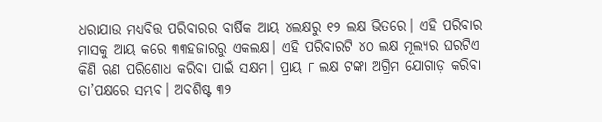ଧରାଯାଉ ମଧ୍ୟବିତ୍ତ ପରିବାରର ବାର୍ଷିକ ଆୟ ୪ଲକ୍ଷରୁ ୧୨ ଲକ୍ଷ ଭିତରେ। ଏହି ପରିବାର ମାସକୁ ଆୟ କରେ ୩୩ହଜାରରୁ ଏକଲକ୍ଷ। ଏହି ପରିବାରଟି ୪୦ ଲକ୍ଷ ମୂଲ୍ୟର ଘରଟିଏ କିଣି ଋଣ ପରିଶୋଧ କରିବା ପାଇଁ ସକ୍ଷମ। ପ୍ରାୟ ୮ ଲକ୍ଷ ଟଙ୍କା ଅଗ୍ରିମ ଯୋଗାଡ଼ କରିବା ତା’ପକ୍ଷରେ ସମ୍ଭବ। ଅବଶିଷ୍ଟ ୩୨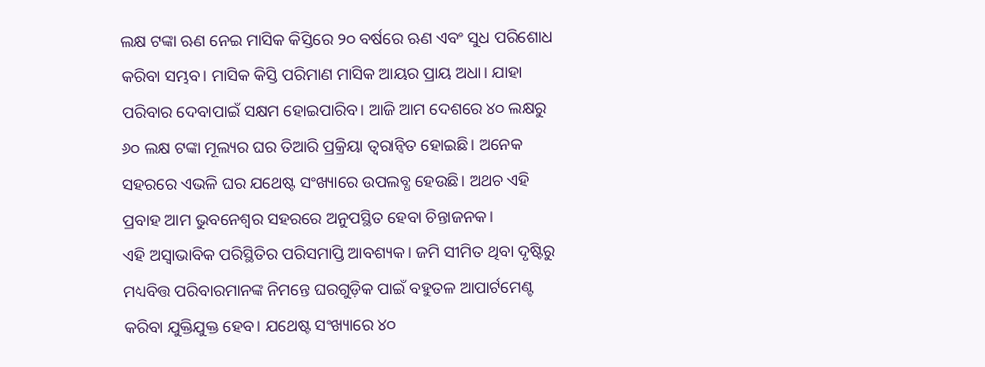ଲକ୍ଷ ଟଙ୍କା ଋଣ ନେଇ ମାସିକ କିସ୍ତିରେ ୨୦ ବର୍ଷରେ ଋଣ ଏବଂ ସୁଧ ପରିଶୋଧ କରିବା ସମ୍ଭବ। ମାସିକ କିସ୍ତି ପରିମାଣ ମାସିକ ଆୟର ପ୍ରାୟ ଅଧା। ଯାହା ପରିବାର ଦେବାପାଇଁ ସକ୍ଷମ ହୋଇପାରିବ। ଆଜି ଆମ ଦେଶରେ ୪୦ ଲକ୍ଷରୁ ୬୦ ଲକ୍ଷ ଟଙ୍କା ମୂଲ୍ୟର ଘର ତିଆରି ପ୍ରକ୍ରିୟା ତ୍ବରାନ୍ବିତ ହୋଇଛି। ଅନେକ ସହରରେ ଏଭଳି ଘର ଯଥେଷ୍ଟ ସଂଖ୍ୟାରେ ଉପଲବ୍ଧ ହେଉଛି। ଅଥଚ ଏହି ପ୍ରବାହ ଆମ ଭୁବନେଶ୍ବର ସହରରେ ଅନୁପସ୍ଥିତ ହେବା ଚିନ୍ତାଜନକ।
ଏହି ଅସ୍ବାଭାବିକ ପରିସ୍ଥିତିର ପରିସମାପ୍ତି ଆବଶ୍ୟକ। ଜମି ସୀମିତ ଥିବା ଦୃଷ୍ଟିରୁ ମଧ୍ୟବିତ୍ତ ପରିବାରମାନଙ୍କ ନିମନ୍ତେ ଘରଗୁଡ଼ିକ ପାଇଁ ବହୁତଳ ଆପାର୍ଟମେଣ୍ଟ କରିବା ଯୁକ୍ତିଯୁକ୍ତ ହେବ। ଯଥେଷ୍ଟ ସଂଖ୍ୟାରେ ୪୦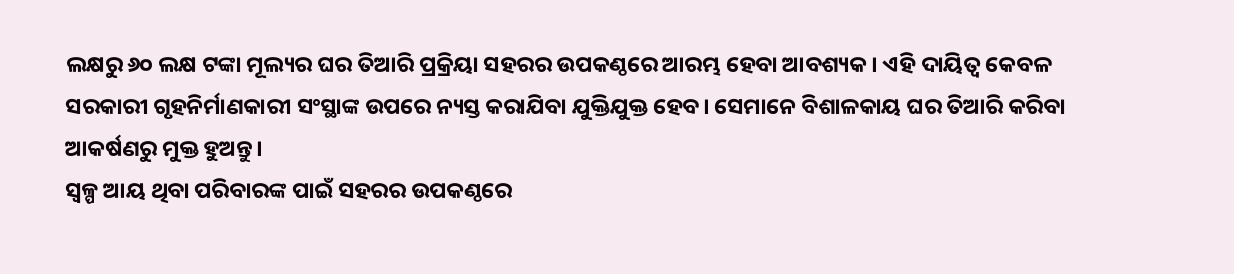ଲକ୍ଷରୁ ୬୦ ଲକ୍ଷ ଟଙ୍କା ମୂଲ୍ୟର ଘର ତିଆରି ପ୍ରକ୍ରିୟା ସହରର ଉପକଣ୍ଠରେ ଆରମ୍ଭ ହେବା ଆବଶ୍ୟକ। ଏହି ଦାୟିତ୍ବ କେବଳ ସରକାରୀ ଗୃହନିର୍ମାଣକାରୀ ସଂସ୍ଥାଙ୍କ ଉପରେ ନ୍ୟସ୍ତ କରାଯିବା ଯୁକ୍ତିଯୁକ୍ତ ହେବ। ସେମାନେ ବିଶାଳକାୟ ଘର ତିଆରି କରିବା ଆକର୍ଷଣରୁ ମୁକ୍ତ ହୁଅନ୍ତୁ।
ସ୍ବଳ୍ପ ଆୟ ଥିବା ପରିବାରଙ୍କ ପାଇଁ ସହରର ଉପକଣ୍ଠରେ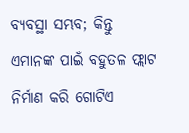ବ୍ୟବସ୍ଥା ସମ୍ଭବ; କିନ୍ତୁ ଏମାନଙ୍କ ପାଇଁ ବହୁତଳ ଫ୍ଲାଟ ନିର୍ମାଣ କରି ଗୋଟିଏ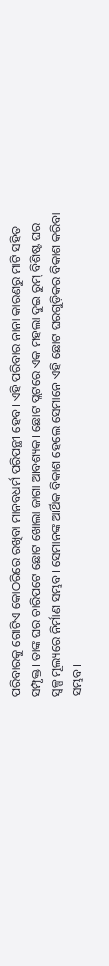ପରିବାରକୁ ଗୋଟିଏ କୋଠରିରେ ରଖିବା ମାନବଧର୍ମ ପରିପନ୍ଥୀ ହେବ। ଏହି ପରିବାର ନାନା କାରଣରୁ ମାଟି ସହିତ ସମ୍ପୃକ୍ତ। ତାଙ୍କ ଘର ଚାରିପଟେ ଛୋଟ ଖୋଲା ଜାଗା ଆବଶ୍ୟକ। ଛୋଟ ପ୍ଲଟରେ ଏକ ମହଲା ଦୁଇ ରୁମ୍‌ ବିଶିଷ୍ଟ ଘର ସ୍ବଳ୍ପ ମୂଲ୍ୟରେ ନିର୍ମାଣ ସମ୍ଭବ। ସେମାନଙ୍କ ଆର୍ଥିକ ବିକାଶ ହେଲେ ସେମାନେ ଏହି ଛୋଟ ଘରଗୁଡ଼ିକର ବିକାଶ କରିବା ସମ୍ଭବ।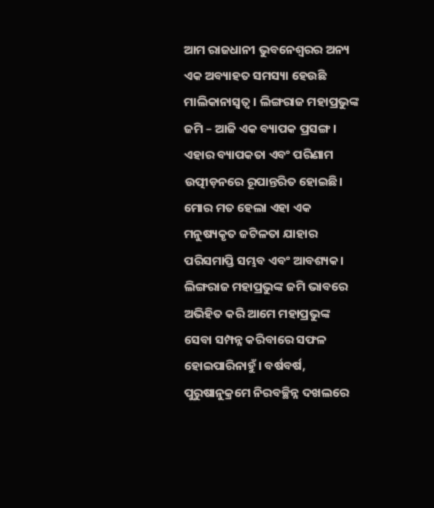ଆମ ରାଜଧାନୀ ଭୁବନେଶ୍ବରର ଅନ୍ୟ ଏକ ଅବ୍ୟାହତ ସମସ୍ୟା ହେଉଛି ମାଲିକାନାସ୍ବତ୍ବ। ଲିଙ୍ଗରାଜ ମହାପ୍ରଭୁଙ୍କ ଜମି – ଆଜି ଏକ ବ୍ୟାପକ ପ୍ରସଙ୍ଗ। ଏହାର ବ୍ୟାପକତା ଏବଂ ପରିଣାମ ଉତ୍ପୀଡ଼ନରେ ରୂପାନ୍ତରିତ ହୋଇଛି। ମୋର ମତ ହେଲା ଏହା ଏକ ମନୁଷ୍ୟକୃତ ଜଟିଳତା ଯାହାର ପରିସମାପ୍ତି ସମ୍ଭବ ଏବଂ ଆବଶ୍ୟକ। ଲିଙ୍ଗରାଜ ମହାପ୍ରଭୁଙ୍କ ଜମି ଭାବରେ ଅଭିହିତ କରି ଆମେ ମହାପ୍ରଭୁଙ୍କ ସେବା ସମ୍ପନ୍ନ କରିବାରେ ସଫଳ ହୋଇପାରିନାହୁଁ। ବର୍ଷବର୍ଷ, ପୁରୁଷାନୁକ୍ରମେ ନିରବଚ୍ଛିନ୍ନ ଦଖଲରେ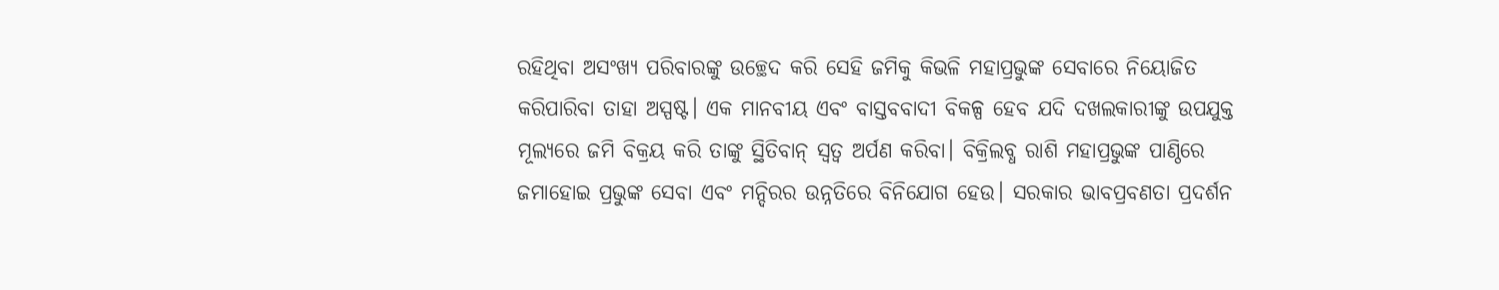ରହିଥିବା ଅସଂଖ୍ୟ ପରିବାରଙ୍କୁ ଉଚ୍ଛେଦ କରି ସେହି ଜମିକୁ କିଭଳି ମହାପ୍ରଭୁଙ୍କ ସେବାରେ ନିୟୋଜିତ କରିପାରିବା ତାହା ଅସ୍ପଷ୍ଟ। ଏକ ମାନବୀୟ ଏବଂ ବାସ୍ତବବାଦୀ ବିକଳ୍ପ ହେବ ଯଦି ଦଖଲକାରୀଙ୍କୁ ଉପଯୁକ୍ତ ମୂଲ୍ୟରେ ଜମି ବିକ୍ରୟ କରି ତାଙ୍କୁ ସ୍ଥିତିବାନ୍‌ ସ୍ବତ୍ବ ଅର୍ପଣ କରିବା। ବିକ୍ରିଲବ୍ଧ ରାଶି ମହାପ୍ରଭୁଙ୍କ ପାଣ୍ଠିରେ ଜମାହୋଇ ପ୍ରଭୁଙ୍କ ସେବା ଏବଂ ମନ୍ଦିରର ଉନ୍ନତିରେ ବିନିଯୋଗ ହେଉ। ସରକାର ଭାବପ୍ରବଣତା ପ୍ରଦର୍ଶନ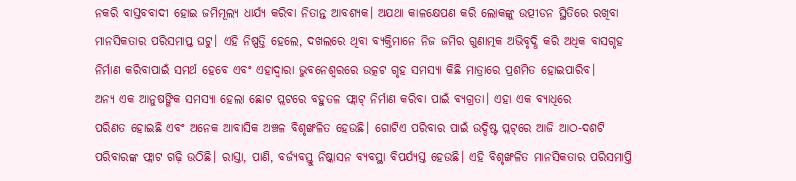ନକରି ବାସ୍ତବବାଦୀ ହୋଇ ଜମିମୂଲ୍ୟ ଧାର୍ଯ୍ୟ କରିବା ନିତାନ୍ତ ଆବଶ୍ୟକ। ଅଯଥା କାଳକ୍ଷେପଣ କରି ଲୋକଙ୍କୁ ଉତ୍ପୀଡନ ସ୍ଥିତିରେ ରଖିବା ମାନସିକତାର ପରିସମାପ୍ତ ଘଟୁ। ଏହି ନିଷ୍ପତ୍ତି ହେଲେ, ଦଖଲରେ ଥିବା ବ୍ୟକ୍ତିମାନେ ନିଜ ଜମିର ଗୁଣାତ୍ମକ ଅଭିବୃଦ୍ଧି କରି ଅଧିକ ବାସଗୃହ ନିର୍ମାଣ କରିବାପାଇଁ ସମର୍ଥ ହେବେ ଏବଂ ଏହାଦ୍ବାରା ଭୁବନେଶ୍ବରରେ ଉତ୍କଟ ଗୃହ ସମସ୍ୟା କିଛି ମାତ୍ରାରେ ପ୍ରଶମିତ ହୋଇପାରିବ।
ଅନ୍ୟ ଏକ ଆନୁଷଙ୍ଗିକ ସମସ୍ୟା ହେଲା ଛୋଟ ପ୍ଲଟରେ ବହୁତଳ ଫ୍ଲାଟ୍‌ ନିର୍ମାଣ କରିବା ପାଇଁ ବ୍ୟଗ୍ରତା। ଏହା ଏକ ବ୍ୟାଧିରେ ପରିଣତ ‌ହୋଇଛି ଏବଂ ଅନେକ ଆବାସିକ ଅଞ୍ଚଳ ବିଶୃଙ୍ଖଳିତ ହେଉଛି। ଗୋଟିଏ ପରିବାର ପାଇଁ ଉଦ୍ଦିଷ୍ଟ ପ୍ଲଟ୍‌ରେ ଆଜି ଆଠ-ଦଶଟି ପରିବାରଙ୍କ ଫ୍ଲାଟ ଗଢ଼ି ଉଠିଛି। ରାସ୍ତା, ପାଣି, ବର୍ଜ୍ୟବସ୍ତୁ ନିଷ୍କାସନ ବ୍ୟବସ୍ଥା ବିପର୍ଯ୍ୟସ୍ତ ହେଉଛି। ଏହି ବିଶୃଙ୍ଖଳିତ ମାନସିକତାର ପରିସମାପ୍ତି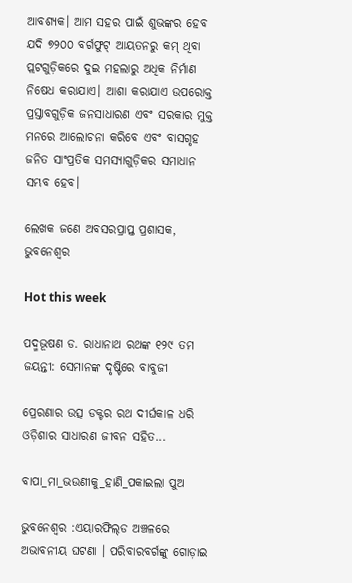ଆବଶ୍ୟକ। ଆମ ସହର ପାଇଁ ଶୁଭଙ୍କର ହେବ ଯଦି ୭୨୦୦ ବର୍ଗଫୁଟ୍‌ ଆୟତନରୁ କମ୍‌ ଥିବା ପ୍ଲଟଗୁଡ଼ିକରେ ଦୁଇ ମହଲାରୁ ଅଧିକ ନିର୍ମାଣ ନିଷେଧ କରାଯାଏ। ଆଶା କରାଯାଏ ଉପରୋକ୍ତ ପ୍ରସ୍ତାବଗୁଡ଼ିକ ଜନସାଧାରଣ ଏବଂ ସରକାର ମୁକ୍ତ ମନରେ ଆଲୋଚନା କରିବେ ଏବଂ ବାସଗୃହ ଜନିତ ସାଂପ୍ରତିକ ସମସ୍ୟାଗୁଡ଼ିକର ସମାଧାନ ସମ୍ଭବ ହେବ।

ଲେଖକ ଜଣେ ଅବସରପ୍ରାପ୍ତ ପ୍ରଶାସକ, ଭୁବନେଶ୍ବର

Hot this week

ପଦ୍ମଭୂଷଣ ଡ. ରାଧାନାଥ ରଥଙ୍କ ୧୨୯ ତମ ଜୟନ୍ତୀ: ସେମାନଙ୍କ ଦୃଷ୍ଟିରେ ବାବୁଜୀ

ପ୍ରେରଣାର ଉତ୍ସ ଡକ୍ଟର ରଥ ଦୀର୍ଘକାଳ ଧରି ଓଡ଼ିଶାର ସାଧାରଣ ଜୀବନ ସହିତ...

ବାପା_ମା_ଭଉଣୀକୁ_ହାଣି_ପକାଇଲା ପୁଅ

ଭୁବନେଶ୍ବର :ଏୟାରଫିଲ୍‌ଡ ଅଞ୍ଚଳରେ ଅଭାବନୀୟ ଘଟଣା । ପରିବାରବର୍ଗଙ୍କୁ ଗୋଡ଼ାଇ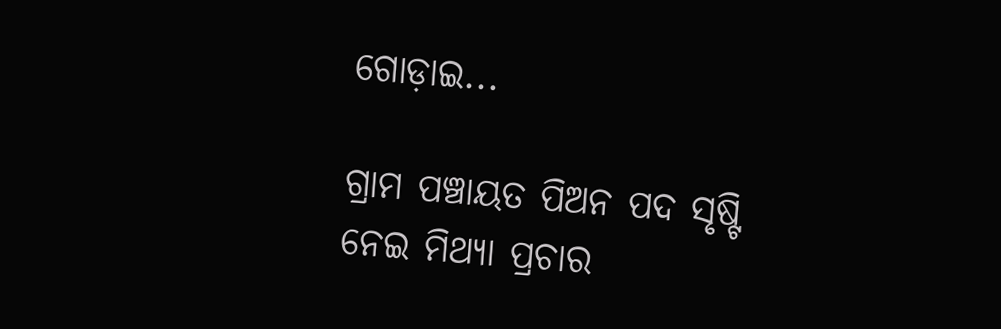ଗୋଡ଼ାଇ...

ଗ୍ରାମ ପଞ୍ଚାୟତ ପିଅନ ପଦ ସୃଷ୍ଟି ନେଇ ମିଥ୍ୟା ପ୍ରଚାର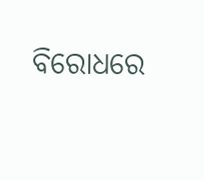ବିରୋଧରେ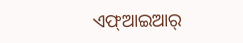ଏଫ୍‌ଆଇଆର୍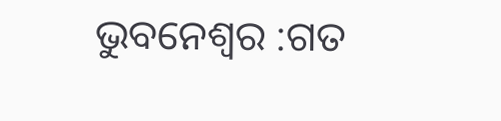ଭୁବନେଶ୍ୱର :ଗତ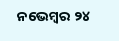ନ‌ଭେମ୍ବର ୨୪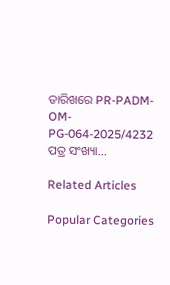ତାରିଖରେ PR-PADM- OM-PG-064-2025/4232 ପତ୍ର ସଂଖ୍ୟା...

Related Articles

Popular Categories